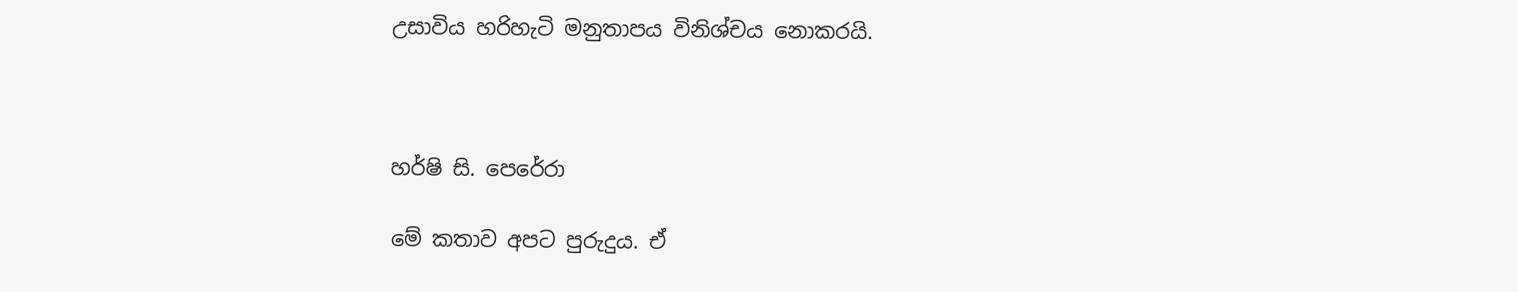උසාවිය හරිහැටි මනුතාපය විනිශ්චය නොකරයි.



හර්ෂි සි. පෙරේරා

මේ කතාව අපට පුරුදුය. ඒ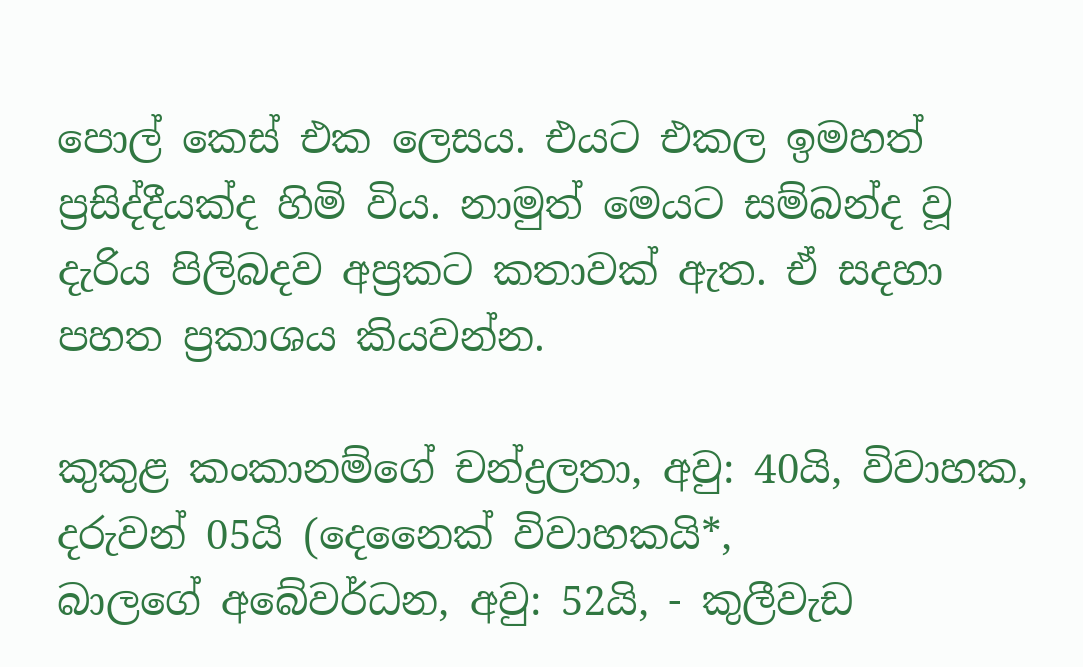පොල් කෙස් එක ලෙසය. එයට එකල ඉමහත් ප්‍රසිද්දීයක්ද හිමි විය. නාමුත් මෙයට සම්බන්ද වූ දැරිය පිලිබදව අප්‍රකට කතාවක් ඇත. ඒ සදහා පහත ප්‍රකාශය කියවන්න.

කුකුළ කංකානම්ගේ චන්ද්‍රලතා, අවු: 40යි, විවාහක, දරුවන් 05යි (දෙනෛක් විවාහකයි*,
බාලගේ අබේවර්ධන, අවු: 52යි, - කුලීවැඩ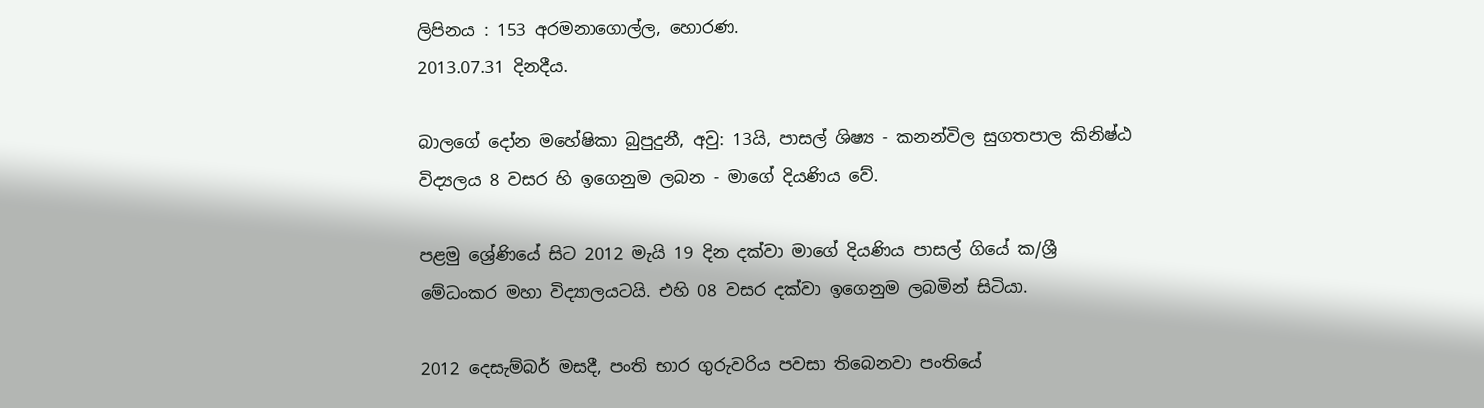ලිපිනය : 153 අරමනාගොල්ල, හොරණ.
2013.07.31 දිනදීය.

බාලගේ දෝන මහේෂිකා බුපුදුනී, අවු: 13යි, පාසල් ශිෂ්‍ය - කනන්විල සුගතපාල කිනිෂ්ඨ විද්‍යලය 8 වසර හි ඉගෙනුම ලබන - මාගේ දියණිය වේ.

පළමු ශ්‍රේණියේ සිට 2012 මැයි 19 දින දක්වා මාගේ දියණිය පාසල් ගියේ ක/ශ්‍රී මේධංකර මහා විද්‍යාලයටයි. එහි 08 වසර දක්වා ඉගෙනුම ලබමින් සිටියා.

2012 දෙසැම්බර් මසදී, පංති භාර ගුරුවරිය පවසා තිබෙනවා පංතියේ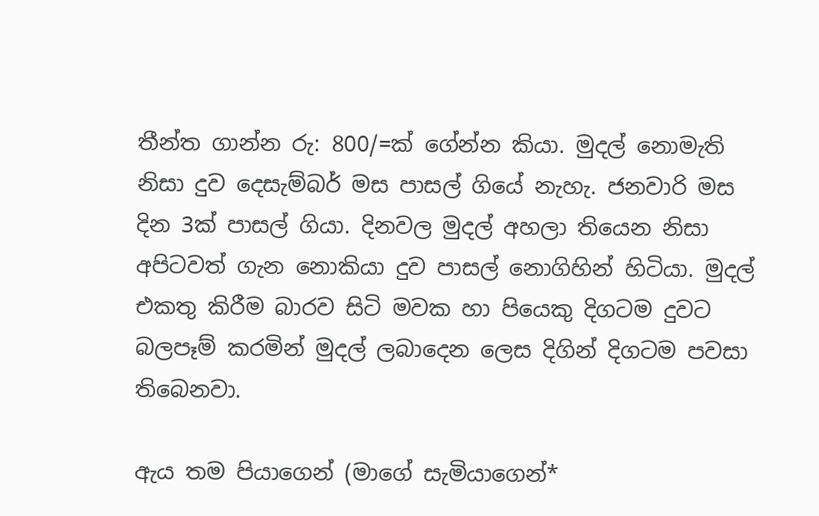තීන්ත ගාන්න රු: 800/=ක් ගේන්න කියා. මුදල් නොමැති නිසා දුව දෙසැම්බර් මස පාසල් ගියේ නැහැ. ජනවාරි මස දින 3ක් පාසල් ගියා. දිනවල මුදල් අහලා තියෙන නිසා අපිටවත් ගැන නොකියා දුව පාසල් නොගිහින් හිටියා. මුදල් එකතු කිරීම බාරව සිටි මවක හා පියෙකු දිගටම දුවට බලපෑම් කරමින් මුදල් ලබාදෙන ලෙස දිගින් දිගටම පවසා තිබෙනවා.

ඇය තම පියාගෙන් (මාගේ සැමියාගෙන්*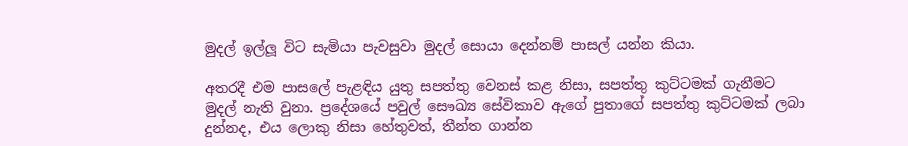මුදල් ඉල්ලූ විට සැමියා පැවසුවා මුදල් සොයා දෙන්නම් පාසල් යන්න කියා.

අතරදී එම පාසලේ පැළඳිය යුතු සපත්තු වෙනස් කළ නිසා, සපත්තු කුට්ටමක් ගැනීමට මුදල් නැති වුනා. ප්‍රදේශයේ පවුල් සෞඛ්‍ය සේවිකාව ඇගේ පුතාගේ සපත්තු කුට්ටමක් ලබා දුන්නද, එය ලොකු නිසා හේතුවත්, තීන්ත ගාන්න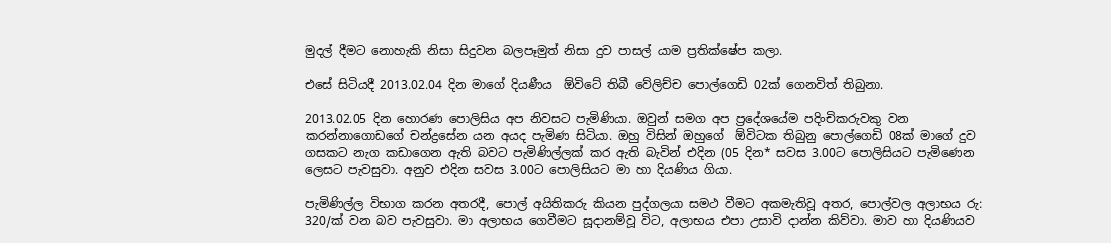මුදල් දීමට නොහැකි නිසා සිදුවන බලපෑමුත් නිසා දුව පාසල් යාම ප්‍රතික්ෂේප කලා.

එසේ සිටියදී 2013.02.04 දින මාගේ දියණීය  ඕවිටේ තිබී වේලිච්ච පොල්ගෙඩි 02ක් ගෙනවිත් තිබුනා.

2013.02.05 දින හොරණ පොලිසිය අප නිවසට පැමිණියා. ඔවුන් සමග අප ප්‍රදේශයේම පදිංචිකරුවකු වන කරන්නාගොඩගේ චන්ද්‍රසේන යන අයද පැමිණ සිටියා. ඔහු විසින් ඔහුගේ  ඕවිටක තිබුනු පොල්ගෙඩි 08ක් මාගේ දුව ගසකට නැග කඩාගෙන ඇති බවට පැමිණිල්ලක් කර ඇති බැවින් එදින (05 දින* සවස 3.00ට පොලිසියට පැමිණෙන ලෙසට පැවසුවා. අනුව එදින සවස 3.00ට පොලිසියට මා හා දියණිය ගියා.

පැමිණිල්ල විභාග කරන අතරදී, පොල් අයිතිකරු කියන පුද්ගලයා සමථ වීමට අකමැතිවූ අතර, පොල්වල අලාභය රු: 320/ක් වන බව පැවසුවා. මා අලාභය ගෙවීමට සූදානම්වූ විට, අලාභය එපා උසාවි දාන්න කිව්වා. මාව හා දියණියව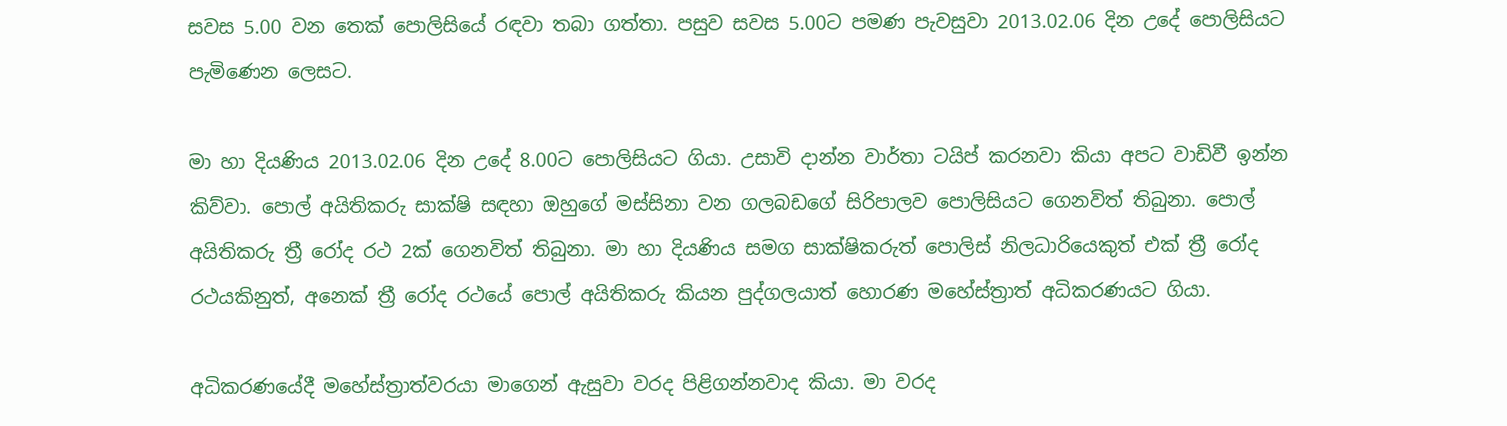සවස 5.00 වන තෙක් පොලිසියේ රඳවා තබා ගත්තා. පසුව සවස 5.00ට පමණ පැවසුවා 2013.02.06 දින උදේ පොලිසියට පැමිණෙන ලෙසට.

මා හා දියණිය 2013.02.06 දින උදේ 8.00ට පොලිසියට ගියා. උසාවි දාන්න වාර්තා ටයිප් කරනවා කියා අපට වාඩිවී ඉන්න කිව්වා. පොල් අයිතිකරු සාක්ෂි සඳහා ඔහුගේ මස්සිනා වන ගලබඩගේ සිරිපාලව පොලිසියට ගෙනවිත් තිබුනා. පොල් අයිතිකරු ත්‍රී රෝද රථ 2ක් ගෙනවිත් තිබුනා. මා හා දියණිය සමග සාක්ෂිකරුත් පොලිස් නිලධාරියෙකුත් එක් ත්‍රී රෝද රථයකිනුත්, අනෙක් ත්‍රී රෝද රථයේ පොල් අයිතිකරු කියන පුද්ගලයාත් හොරණ මහේස්ත්‍රාත් අධිකරණයට ගියා.

අධිකරණයේදී මහේස්ත්‍රාත්වරයා මාගෙන් ඇසුවා වරද පිළිගන්නවාද කියා. මා වරද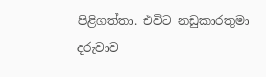පිළිගත්තා. එවිට නඩුකාරතුමා දරුවාව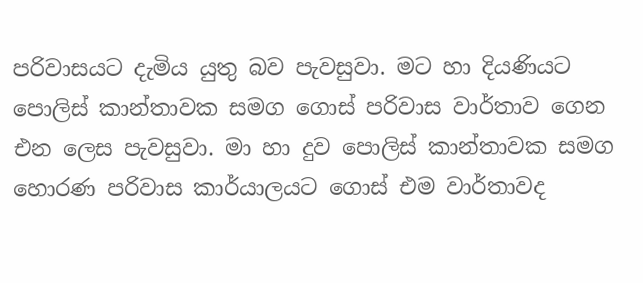පරිවාසයට දැමිය යුතු බව පැවසුවා. මට හා දියණියට පොලිස් කාන්තාවක සමග ගොස් පරිවාස වාර්තාව ගෙන එන ලෙස පැවසුවා. මා හා දුව පොලිස් කාන්තාවක සමග හොරණ පරිවාස කාර්යාලයට ගොස් එම වාර්තාවද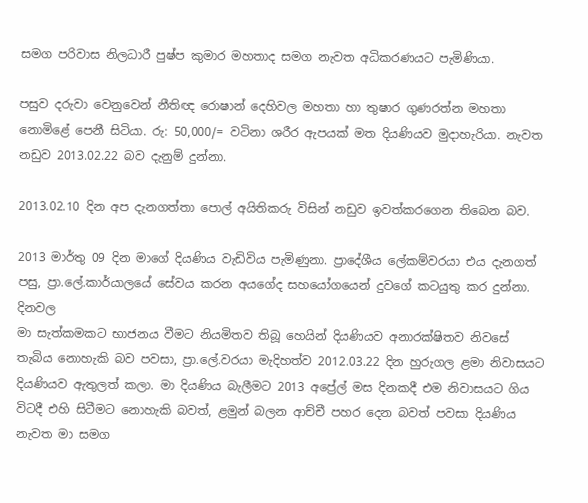සමග පරිවාස නිලධාරී පුෂ්ප කුමාර මහතාද සමග නැවත අධිකරණයට පැමිණියා.

පසුව දරුවා වෙනුවෙන් නීතිඥ රොෂාන් දෙහිවල මහතා හා තුෂාර ගුණරත්න මහතා නොමිළේ පෙනී සිටියා. රු: 50,000/= වටිනා ශරීර ඇපයක් මත දියණියව මුදාහැරියා. නැවත නඩුව 2013.02.22 බව දැනුම් දුන්නා.

2013.02.10 දින අප දැනගත්තා පොල් අයිතිකරු විසින් නඩුව ඉවත්කරගෙන තිබෙන බව.

2013 මාර්තු 09 දින මාගේ දියණිය වැඩිවිය පැමිණුනා. ප්‍රාදේශීය ලේකම්වරයා එය දැනගත් පසු, ප්‍රා.ලේ.කාර්යාලයේ සේවය කරන අයගේද සහයෝගයෙන් දුවගේ කටයුතු කර දුන්නා. දිනවල
මා සැත්කමකට භාජනය වීමට නියමිතව තිබූ හෙයින් දියණියව අනාරක්ෂිතව නිවසේ තැබිය නොහැකි බව පවසා, ප්‍රා.ලේ.වරයා මැදිහත්ව 2012.03.22 දින හුරුගල ළමා නිවාසයට දියණියව ඇතුලත් කලා. මා දියණිය බැලීමට 2013 අප්‍රේල් මස දිනකදී එම නිවාසයට ගිය විටදී එහි සිටීමට නොහැකි බවත්, ළමුන් බලන ආච්චී පහර දෙන බවත් පවසා දියණිය නැවත මා සමග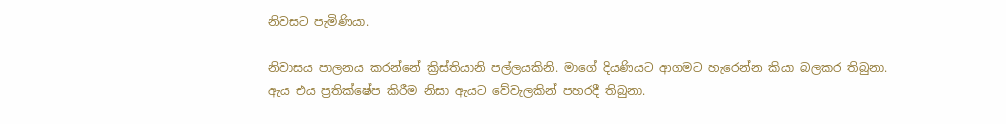නිවසට පැමිණියා.

නිවාසය පාලනය කරන්නේ ක්‍රිස්තියානි පල්ලයකිනි. මාගේ දියණියට ආගමට හැරෙන්න කියා බලකර තිබුනා. ඇය එය ප්‍රතික්ෂේප කිරීම නිසා ඇයට වේවැලකින් පහරදී තිබුනා.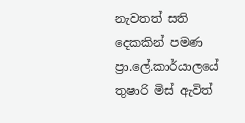නැවතත් සති දෙකකින් පමණ ප්‍රා.ලේ.කාර්යාලයේ තුෂාරි මිස් ඇවිත්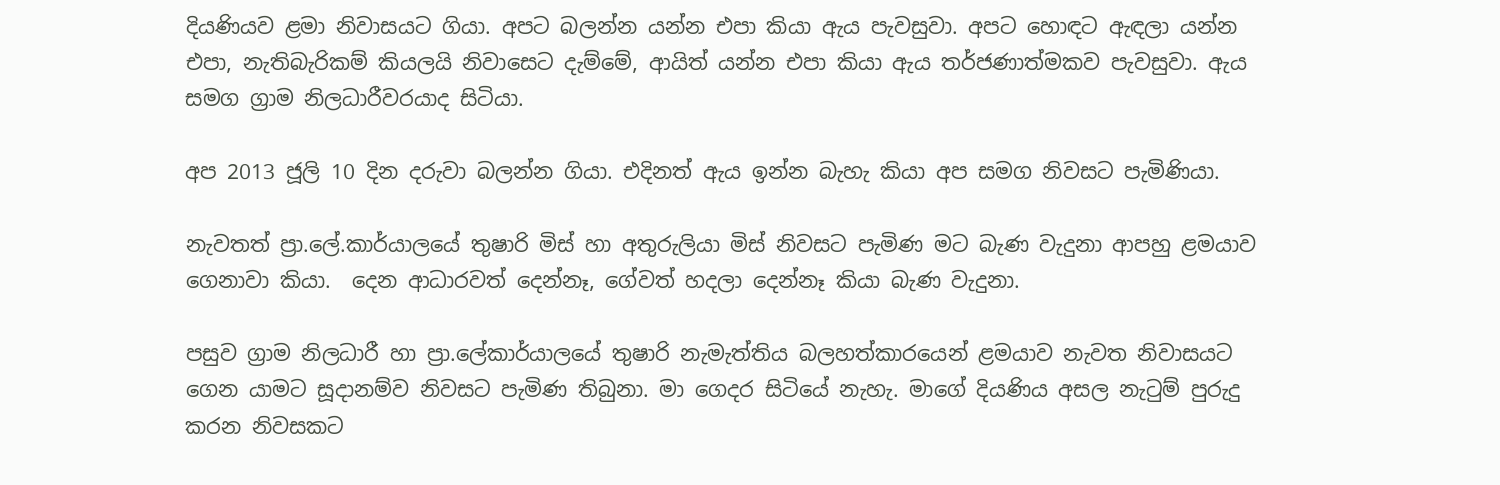දියණියව ළමා නිවාසයට ගියා. අපට බලන්න යන්න එපා කියා ඇය පැවසුවා. අපට හොඳට ඇඳලා යන්න එපා, නැතිබැරිකම් කියලයි නිවාසෙට දැම්මේ, ආයිත් යන්න එපා කියා ඇය තර්ජණාත්මකව පැවසුවා. ඇය සමග ග්‍රාම නිලධාරීවරයාද සිටියා.

අප 2013 ජූලි 10 දින දරුවා බලන්න ගියා. එදිනත් ඇය ඉන්න බැහැ කියා අප සමග නිවසට පැමිණියා.

නැවතත් ප්‍රා.ලේ.කාර්යාලයේ තුෂාරි මිස් හා අතුරුලියා මිස් නිවසට පැමිණ මට බැණ වැදුනා ආපහු ළමයාව ගෙනාවා කියා.  දෙන ආධාරවත් දෙන්නෑ, ගේවත් හදලා දෙන්නෑ කියා බැණ වැදුනා.

පසුව ග්‍රාම නිලධාරී හා ප්‍රා.ලේකාර්යාලයේ තුෂාරි නැමැත්තිය බලහත්කාරයෙන් ළමයාව නැවත නිවාසයට ගෙන යාමට සූදානම්ව නිවසට පැමිණ තිබුනා. මා ගෙදර සිටියේ නැහැ. මාගේ දියණිය අසල නැටුම් පුරුදු කරන නිවසකට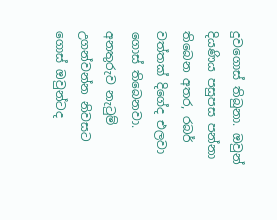දුවගොස් තිබුනා. ඔවුන් දියණිය පසුපස පන්නා තිබෙන අතර, රබර් වත්තක් දිගේද එලවා ගොස් තිබෙනවා. අනතුරුව නැටුම් උගන්වන්න නිවසට ගොස් ඔවුන්ටද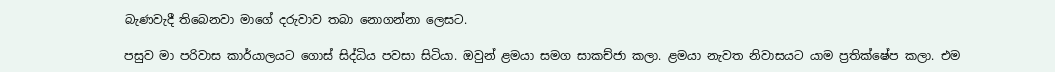බැණවැදී තිබෙනවා මාගේ දරුවාව තබා නොගන්නා ලෙසට.

පසුව මා පරිවාස කාර්යාලයට ගොස් සිද්ධිය පවසා සිටියා. ඔවුන් ළමයා සමග සාකච්ජා කලා. ළමයා නැවත නිවාසයට යාම ප්‍රතික්ෂේප කලා. එම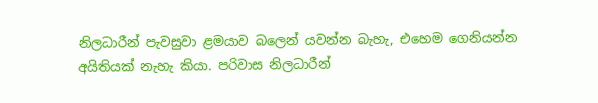නිලධාරීන් පැවසුවා ළමයාව බලෙන් යවන්න බැහැ, එහෙම ගෙනියන්න අයිතියක් නැහැ කියා. පරිවාස නිලධාරීන්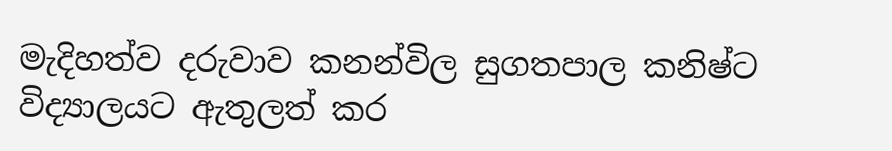මැදිහත්ව දරුවාව කනන්විල සුගතපාල කනිෂ්ට විද්‍යාලයට ඇතුලත් කර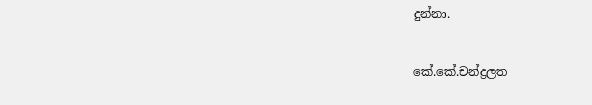දුන්නා.


කේ.කේ.චන්ද්‍රලත